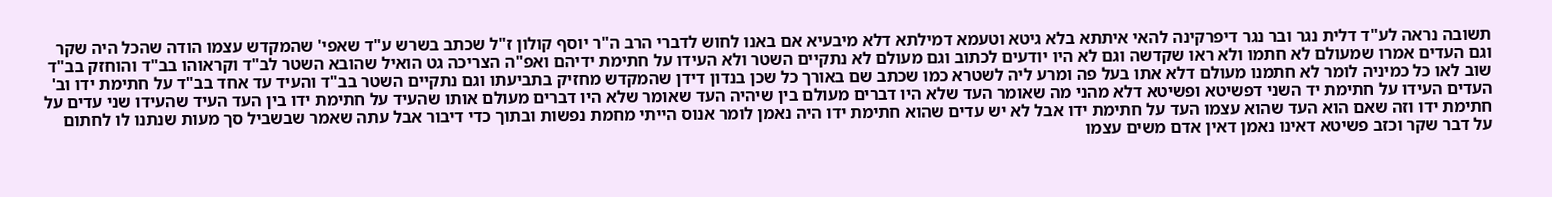תשובה נראה לע"ד דלית נגר ובר נגר דיפרקינה להאי איתתא בלא גיטא וטעמא דמילתא דלא מיבעיא אם באנו לחוש לדברי הרב ה"ר יוסף קולון ז"ל שכתב בשרש ע"ד שאפי' שהמקדש עצמו הודה שהכל היה שקר וגם העדים אמרו שמעולם לא חתמו ולא ראו שקדשה וגם לא היו יודעים לכתוב וגם מעולם לא נתקיים השטר ולא העידו על חתימת ידיהם ואפ"ה הצריכה גט הואיל שהובא השטר לב"ד וקראוהו בב"ד והוחזק בב"ד שוב לאו כל כמיניה לומר לא חתמנו מעולם דלא אתו בעל פה ומרע ליה לשטרא כמו שכתב שם באורך כל שכן בנדון דידן שהמקדש מחזיק בתביעתו וגם נתקיים השטר בב"ד והעיד עד אחד בב"ד על חתימת ידו וב' העדים העידו על חתימת יד השני דפשיטא ופשיטא דלא מהני מה שאומר העד שלא היו דברים מעולם בין שיהיה העד שאומר שלא היו דברים מעולם אותו שהעיד על חתימת ידו בין העד העיד שהעידו שני עדים על חתימת ידו וזה שאם הוא העד שהוא עצמו העד על חתימת ידו אבל לא יש עדים שהוא חתימת ידו היה נאמן לומר אנוס הייתי מחמת נפשות ובתוך כדי דיבור אבל עתה שאמר שבשביל סך מעות שנתנו לו לחתום על דבר שקר וכזב פשיטא דאינו נאמן דאין אדם משים עצמו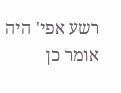רשע אפי' היה אומר כן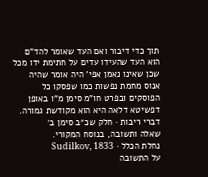תוך כדי דיבור ואם העד שאומר להד"ם הוא העד שהעידו עדים על חתימת ידו מכל שכן שאינו נאמן אפי' היה אומר שהיה אנוס מחמת נפשות כמו שפסקו כל הפוסקים ובפרט חו"מ סימן מ"ו באופן דפשיטא דלאה היא הוא מקודשת גמורה.
דברי ריבות · חלק שכ״ב סימן ב׳
שאלה ותשובה, בנוסח המקורי.
נחלת הכלל · Sudilkov, 1833
על התשובה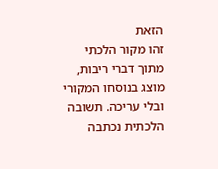הזאת
זהו מקור הלכתי מתוך דברי ריבות, מוצג בנוסחו המקורי ובלי עריכה. תשובה הלכתית נכתבה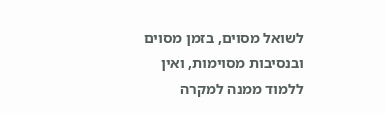לשואל מסוים, בזמן מסוים ובנסיבות מסוימות, ואין ללמוד ממנה למקרה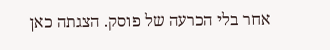אחר בלי הכרעה של פוסק. הצגתה כאן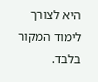היא לצורך לימוד המקור בלבד.